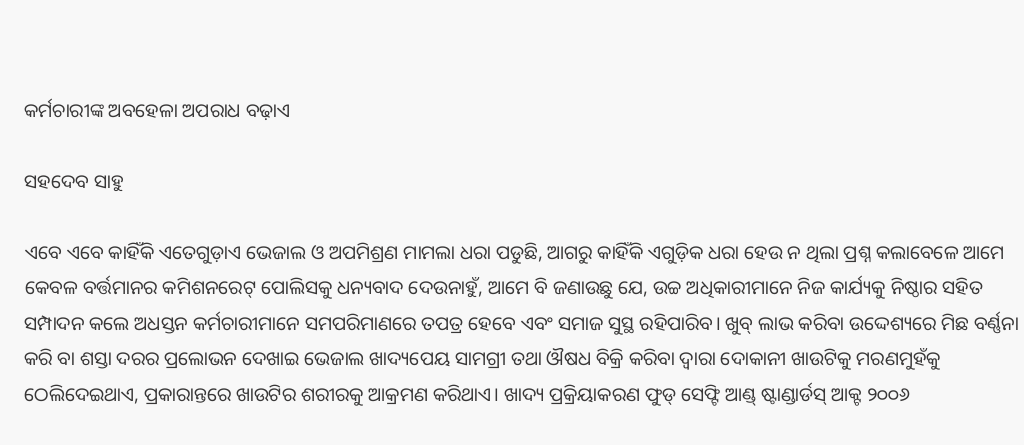କର୍ମଚାରୀଙ୍କ ଅବହେଳା ଅପରାଧ ବଢ଼ାଏ

ସହଦେବ ସାହୁ

ଏବେ ଏବେ କାହିଁକି ଏତେଗୁଡ଼ାଏ ଭେଜାଲ ଓ ଅପମିଶ୍ରଣ ମାମଲା ଧରା ପଡୁଛି, ଆଗରୁ କାହିଁକି ଏଗୁଡ଼ିକ ଧରା ହେଉ ନ ଥିଲା ପ୍ରଶ୍ନ କଲାବେଳେ ଆମେ କେବଳ ବର୍ତ୍ତମାନର କମିଶନରେଟ୍‌ ପୋଲିସକୁ ଧନ୍ୟବାଦ ଦେଉନାହୁଁ, ଆମେ ବି ଜଣାଉଛୁ ଯେ, ଉଚ୍ଚ ଅଧିକାରୀମାନେ ନିଜ କାର୍ଯ୍ୟକୁ ନିଷ୍ଠାର ସହିତ ସମ୍ପାଦନ କଲେ ଅଧସ୍ତନ କର୍ମଚାରୀମାନେ ସମପରିମାଣରେ ତପତ୍ର ହେବେ ଏବଂ ସମାଜ ସୁସ୍ଥ ରହିପାରିବ। ଖୁବ୍‌ ଲାଭ କରିବା ଉଦ୍ଦେଶ୍ୟରେ ମିଛ ବର୍ଣ୍ଣନା କରି ବା ଶସ୍ତା ଦରର ପ୍ରଲୋଭନ ଦେଖାଇ ଭେଜାଲ ଖାଦ୍ୟପେୟ ସାମଗ୍ରୀ ତଥା ଔଷଧ ବିକ୍ରି କରିବା ଦ୍ୱାରା ଦୋକାନୀ ଖାଉଟିକୁ ମରଣମୁହଁକୁ ଠେଲିଦେଇଥାଏ, ପ୍ରକାରାନ୍ତରେ ଖାଉଟିର ଶରୀରକୁ ଆକ୍ରମଣ କରିଥାଏ। ଖାଦ୍ୟ ପ୍ରକ୍ରିୟାକରଣ ଫୁଡ୍‌ ସେଫ୍ଟି ଆଣ୍ଡ୍‌ ଷ୍ଟାଣ୍ଡାର୍ଡସ୍‌ ଆକ୍ଟ ୨୦୦୬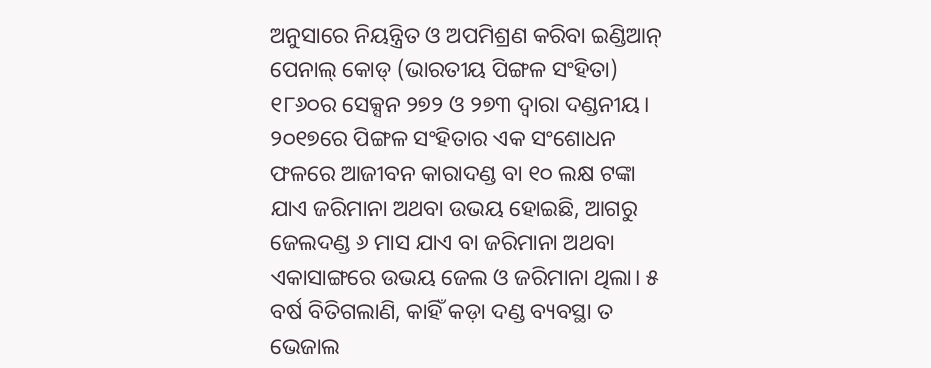ଅନୁସାରେ ନିୟନ୍ତ୍ରିତ ଓ ଅପମିଶ୍ରଣ କରିବା ଇଣ୍ଡିଆନ୍‌ ପେନାଲ୍‌ କୋଡ୍‌ (ଭାରତୀୟ ପିଙ୍ଗଳ ସଂହିତା) ୧୮୬୦ର ସେକ୍ସନ ୨୭୨ ଓ ୨୭୩ ଦ୍ୱାରା ଦଣ୍ଡନୀୟ। ୨୦୧୭ରେ ପିଙ୍ଗଳ ସଂହିତାର ଏକ ସଂଶୋଧନ ଫଳରେ ଆଜୀବନ କାରାଦଣ୍ଡ ବା ୧୦ ଲକ୍ଷ ଟଙ୍କା ଯାଏ ଜରିମାନା ଅଥବା ଉଭୟ ହୋଇଛି, ଆଗରୁ ଜେଲଦଣ୍ଡ ୬ ମାସ ଯାଏ ବା ଜରିମାନା ଅଥବା ଏକାସାଙ୍ଗରେ ଉଭୟ ଜେଲ ଓ ଜରିମାନା ଥିଲା। ୫ ବର୍ଷ ବିତିଗଲାଣି, କାହିଁ କଡ଼ା ଦଣ୍ଡ ବ୍ୟବସ୍ଥା ତ ଭେଜାଲ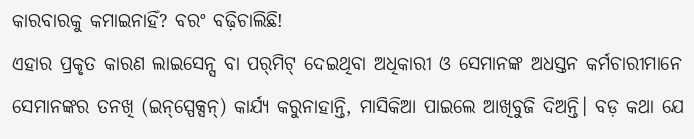କାରବାରକୁ କମାଇନାହିଁ? ବରଂ ବଢ଼ିଚାଲିଛି!
ଏହାର ପ୍ରକୃତ କାରଣ ଲାଇସେନ୍ସ ବା ପର୍‌ମିଟ୍‌ ଦେଇଥିବା ଅଧିକାରୀ ଓ ସେମାନଙ୍କ ଅଧସ୍ତନ କର୍ମଚାରୀମାନେ ସେମାନଙ୍କର ତନଖି (ଇନ୍‌ସ୍ପେକ୍ସନ୍‌) କାର୍ଯ୍ୟ କରୁନାହାନ୍ତି, ମାସିକିଆ ପାଇଲେ ଆଖିବୁଜି ଦିଅନ୍ତି। ବଡ଼ କଥା ଯେ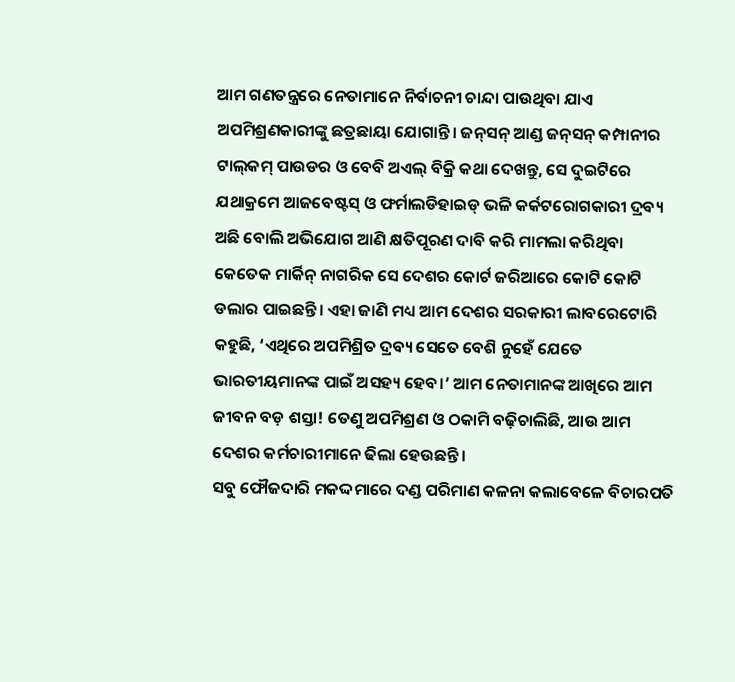ଆମ ଗଣତନ୍ତ୍ରରେ ନେତାମାନେ ନିର୍ବାଚନୀ ଚାନ୍ଦା ପାଉଥିବା ଯାଏ ଅପମିଶ୍ରଣକାରୀଙ୍କୁ ଛତ୍ରଛାୟା ଯୋଗାନ୍ତି। ଜନ୍‌ସନ୍‌ ଆଣ୍ଡ ଜନ୍‌ସନ୍‌ କମ୍ପାନୀର ଟାଲ୍‌କମ୍‌ ପାଉଡର ଓ ବେବି ଅଏଲ୍‌ ବିକ୍ରି କଥା ଦେଖନ୍ତୁ, ସେ ଦୁଇଟିରେ ଯଥାକ୍ରମେ ଆଜବେଷ୍ଟସ୍‌ ଓ ଫର୍ମାଲଡିହାଇଡ୍‌ ଭଳି କର୍କଟରୋଗକାରୀ ଦ୍ରବ୍ୟ ଅଛି ବୋଲି ଅଭିଯୋଗ ଆଣି କ୍ଷତିପୂରଣ ଦାବି କରି ମାମଲା କରିଥିବା କେତେକ ମାର୍କିନ୍‌ ନାଗରିକ ସେ ଦେଶର କୋର୍ଟ ଜରିଆରେ କୋଟି କୋଟି ଡଲାର ପାଇଛନ୍ତି। ଏହା ଜାଣି ମଧ୍ୟ ଆମ ଦେଶର ସରକାରୀ ଲାବରେଟୋରି କହୁଛି, ‘ଏଥିରେ ଅପମିଶ୍ରିତ ଦ୍ରବ୍ୟ ସେତେ ବେଶି ନୁହେଁ ଯେତେ ଭାରତୀୟମାନଙ୍କ ପାଇଁ ଅସହ୍ୟ ହେବ।’ ଆମ ନେତାମାନଙ୍କ ଆଖିରେ ଆମ ଜୀବନ ବଡ଼ ଶସ୍ତା! ତେଣୁ ଅପମିଶ୍ରଣ ଓ ଠକାମି ବଢ଼ିଚାଲିଛି, ଆଉ ଆମ ଦେଶର କର୍ମଚାରୀମାନେ ଢିଲା ହେଉଛନ୍ତି।
ସବୁ ଫୌଜଦାରି ମକଦ୍ଦମାରେ ଦଣ୍ଡ ପରିମାଣ କଳନା କଲାବେଳେ ବିଚାରପତି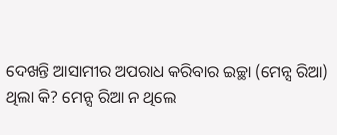ଦେଖନ୍ତି ଆସାମୀର ଅପରାଧ କରିବାର ଇଚ୍ଛା (ମେନ୍ସ ରିଆ) ଥିଲା କି? ମେନ୍ସ ରିଆ ନ ଥିଲେ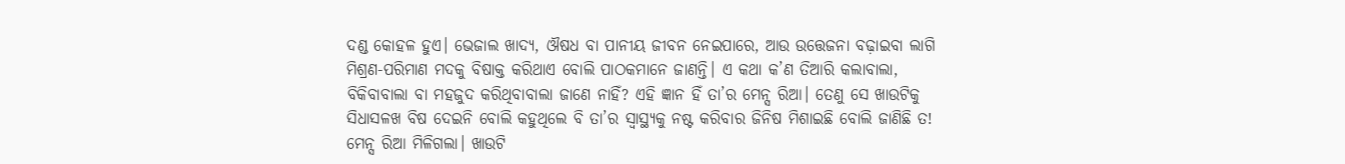ଦଣ୍ଡ କୋହଳ ହୁଏ। ଭେଜାଲ ଖାଦ୍ୟ, ଔଷଧ ବା ପାନୀୟ ଜୀବନ ନେଇପାରେ, ଆଉ ଉତ୍ତେଜନା ବଢ଼ାଇବା ଲାଗି ମିଶ୍ରଣ-ପରିମାଣ ମଦକୁ ବିଷାକ୍ତ କରିଥାଏ ବୋଲି ପାଠକମାନେ ଜାଣନ୍ତି। ଏ କଥା କ’ଣ ତିଆରି କଲାବାଲା, ବିକିବାବାଲା ବା ମହଜୁଦ କରିଥିବାବାଲା ଜାଣେ ନାହିଁ? ଏହି ଜ୍ଞାନ ହିଁ ତା’ର ମେନ୍ସ ରିଆ। ତେଣୁ ସେ ଖାଉଟିକୁ ସିଧାସଳଖ ବିଷ ଦେଇନି ବୋଲି କହୁଥିଲେ ବି ତା’ର ସ୍ବାସ୍ଥ୍ୟକୁ ନଷ୍ଟ କରିବାର ଜିନିଷ ମିଶାଇଛି ବୋଲି ଜାଣିଛି ତ! ମେନ୍ସ ରିଆ ମିଳିଗଲା। ଖାଉଟି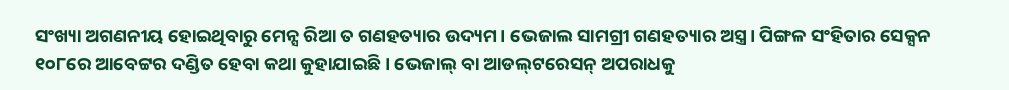ସଂଖ୍ୟା ଅଗଣନୀୟ ହୋଇଥିବାରୁ ମେନ୍ସ ରିଆ ତ ଗଣହତ୍ୟାର ଉଦ୍ୟମ। ଭେଜାଲ ସାମଗ୍ରୀ ଗଣହତ୍ୟାର ଅସ୍ତ୍ର। ପିଙ୍ଗଳ ସଂହିତାର ସେକ୍ସନ ୧୦୮ରେ ଆବେଟ୍ଟର ଦଣ୍ଡିତ ହେବା କଥା କୁହାଯାଇଛି। ଭେଜାଲ୍‌ ବା ଆଡଲ୍‌ଟରେସନ୍‌ ଅପରାଧକୁ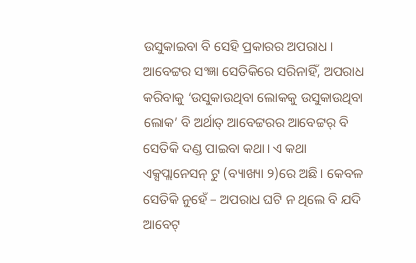ଉସୁକାଇବା ବି ସେହି ପ୍ରକାରର ଅପରାଧ। ଆବେଟ୍ଟର ସଂଜ୍ଞା ସେତିକିରେ ସରିନାହିଁ, ଅପରାଧ କରିବାକୁ ‘ଉସୁକାଉଥିବା ଲୋକକୁ ଉସୁକାଉଥିବା ଲୋକ’ ବି ଅର୍ଥାତ୍‌ ଆବେଟ୍ଟରର ଆବେଟ୍ଟର୍‌ ବି ସେତିକି ଦଣ୍ଡ ପାଇବା କଥା। ଏ କଥା ଏକ୍ସପ୍ଲାନେସନ୍‌ ଟୁ (ବ୍ୟାଖ୍ୟା ୨)ରେ ଅଛି। କେବଳ ସେତିକି ନୁହେଁ – ଅପରାଧ ଘଟି ନ ଥିଲେ ବି ଯଦି ଆବେଟ୍‌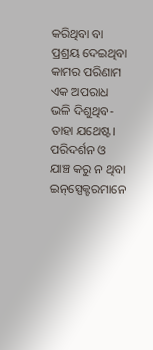କରିଥିବା ବା ପ୍ରଶ୍ରୟ ଦେଇଥିବା କାମର ପରିଣାମ ଏକ ଅପରାଧ ଭଳି ଦିଶୁଥିବ- ତାହା ଯଥେଷ୍ଟ। ପରିଦର୍ଶନ ଓ ଯାଞ୍ଚ କରୁ ନ ଥିବା ଇନ୍‌ସ୍ପେକ୍ଟରମାନେ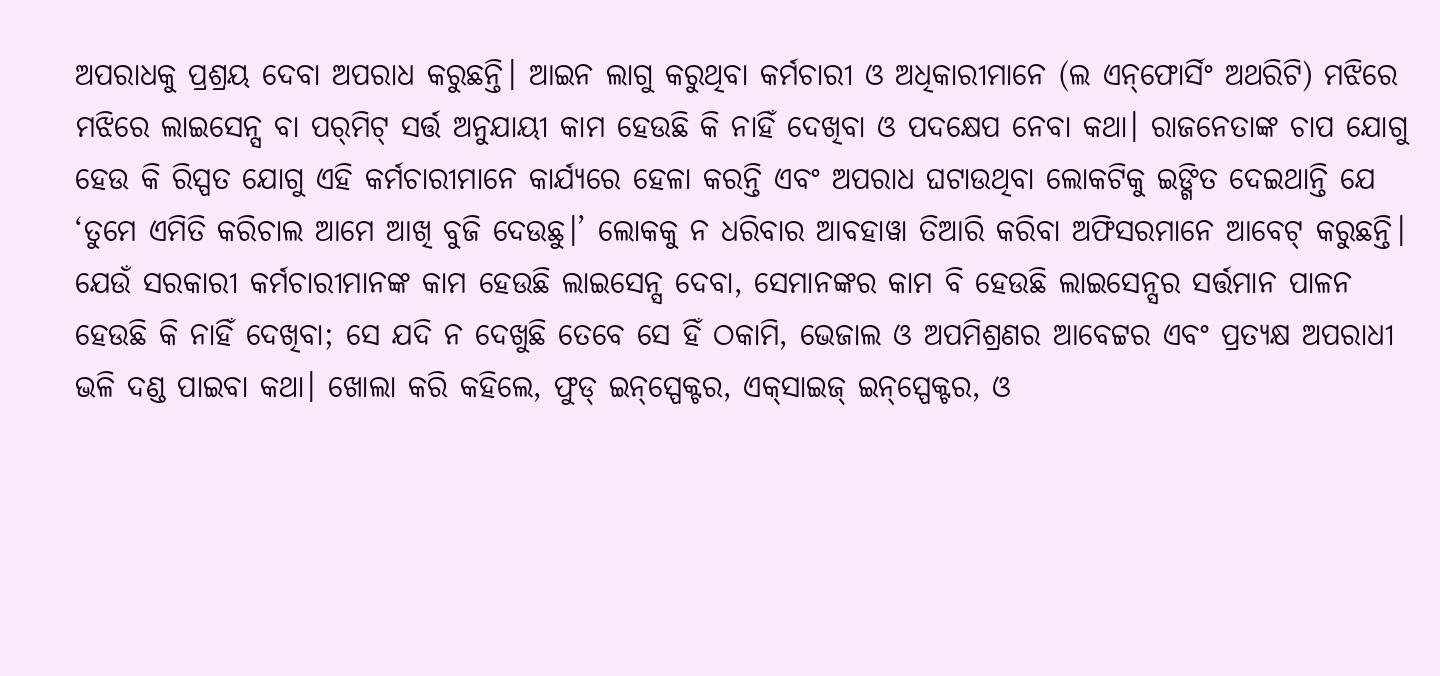ଅପରାଧକୁ ପ୍ରଶ୍ରୟ ଦେବା ଅପରାଧ କରୁଛନ୍ତି। ଆଇନ ଲାଗୁ କରୁଥିବା କର୍ମଚାରୀ ଓ ଅଧିକାରୀମାନେ (ଲ ଏନ୍‌ଫୋର୍ସିଂ ଅଥରିଟି) ମଝିରେ ମଝିରେ ଲାଇସେନ୍ସ ବା ପର୍‌ମିଟ୍‌ ସର୍ତ୍ତ ଅନୁଯାୟୀ କାମ ହେଉଛି କି ନାହିଁ ଦେଖିବା ଓ ପଦକ୍ଷେପ ନେବା କଥା। ରାଜନେତାଙ୍କ ଚାପ ଯୋଗୁ ହେଉ କି ରିସ୍ପତ ଯୋଗୁ ଏହି କର୍ମଚାରୀମାନେ କାର୍ଯ୍ୟରେ ହେଳା କରନ୍ତି ଏବଂ ଅପରାଧ ଘଟାଉଥିବା ଲୋକଟିକୁ ଇଙ୍ଗିତ ଦେଇଥାନ୍ତି ଯେ ‘ତୁମେ ଏମିତି କରିଚାଲ ଆମେ ଆଖି ବୁଜି ଦେଉଛୁ।’ ଲୋକକୁ ନ ଧରିବାର ଆବହାୱା ତିଆରି କରିବା ଅଫିସରମାନେ ଆବେଟ୍‌ କରୁଛନ୍ତି। ଯେଉଁ ସରକାରୀ କର୍ମଚାରୀମାନଙ୍କ କାମ ହେଉଛି ଲାଇସେନ୍ସ ଦେବା, ସେମାନଙ୍କର କାମ ବି ହେଉଛି ଲାଇସେନ୍ସର ସର୍ତ୍ତମାନ ପାଳନ ହେଉଛି କି ନାହିଁ ଦେଖିବା; ସେ ଯଦି ନ ଦେଖୁଛି ତେବେ ସେ ହିଁ ଠକାମି, ଭେଜାଲ ଓ ଅପମିଶ୍ରଣର ଆବେଟ୍ଟର ଏବଂ ପ୍ରତ୍ୟକ୍ଷ ଅପରାଧୀ ଭଳି ଦଣ୍ଡ ପାଇବା କଥା। ଖୋଲା କରି କହିଲେ, ଫୁଡ୍‌ ଇନ୍‌ସ୍ପେକ୍ଟର, ଏକ୍‌ସାଇଜ୍‌ ଇନ୍‌ସ୍ପେକ୍ଟର, ଓ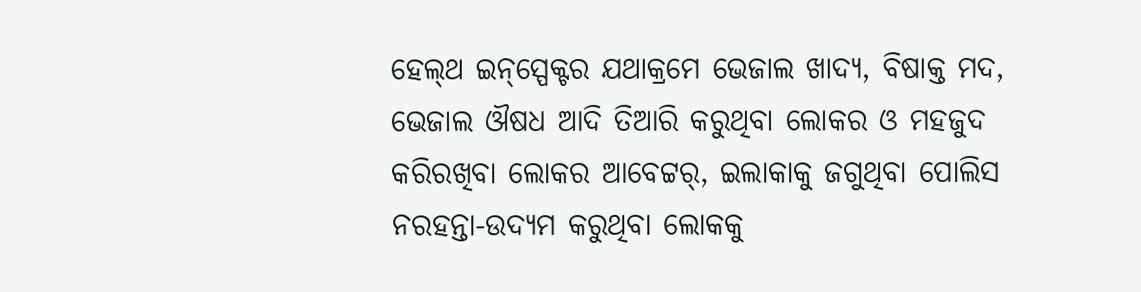ହେଲ୍‌ଥ ଇନ୍‌ସ୍ପେକ୍ଟର ଯଥାକ୍ରମେ ଭେଜାଲ ଖାଦ୍ୟ, ବିଷାକ୍ତ ମଦ, ଭେଜାଲ ଔଷଧ ଆଦି ତିଆରି କରୁଥିବା ଲୋକର ଓ ମହଜୁଦ କରିରଖିବା ଲୋକର ଆବେଟ୍ଟର୍‌, ଇଲାକାକୁ ଜଗୁଥିବା ପୋଲିସ ନରହନ୍ତା-ଉଦ୍ୟମ କରୁଥିବା ଲୋକକୁ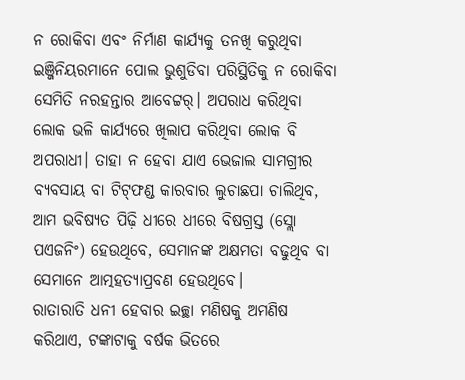ନ ରୋକିବା ଏବଂ ନିର୍ମାଣ କାର୍ଯ୍ୟକୁ ତନଖି କରୁଥିବା ଇଞ୍ଜିନିୟରମାନେ ପୋଲ ଭୁଶୁଡିବା ପରିସ୍ଥିତିକୁ ନ ରୋକିବା ସେମିତି ନରହନ୍ତାର ଆବେଟ୍ଟର୍‌। ଅପରାଧ କରିଥିବା ଲୋକ ଭଳି କାର୍ଯ୍ୟରେ ଖିଲାପ କରିଥିବା ଲୋକ ବି ଅପରାଧୀ। ତାହା ନ ହେବା ଯାଏ ଭେଜାଲ ସାମଗ୍ରୀର ବ୍ୟବସାୟ ବା ଟିଟ୍‌ଫଣ୍ଡ କାରବାର ଲୁଚାଛପା ଚାଲିଥିବ, ଆମ ଭବିଷ୍ୟତ ପିଢ଼ି ଧୀରେ ଧୀରେ ବିଷଗ୍ରସ୍ତ (ସ୍ଲୋ ପଏଜନିଂ) ହେଉଥିବେ, ସେମାନଙ୍କ ଅକ୍ଷମତା ବଢୁଥିବ ବା ସେମାନେ ଆତ୍ମହତ୍ୟାପ୍ରବଣ ହେଉଥିବେ।
ରାତାରାତି ଧନୀ ହେବାର ଇଚ୍ଛା ମଣିଷକୁ ଅମଣିଷ କରିଥାଏ, ଟଙ୍କାଟାକୁ ବର୍ଷକ ଭିତରେ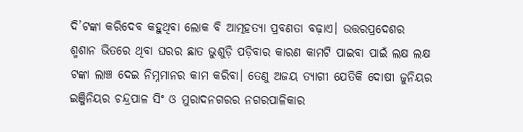ଦି’ଟଙ୍କା କରିଦେବ କହୁଥିବା ଲୋକ ବି ଆତ୍ମହତ୍ୟା ପ୍ରବଣତା ବଢ଼ାଏ। ଉତ୍ତରପ୍ରଦେଶର ଶ୍ମଶାନ ଭିତରେ ଥିବା ଘରର ଛାତ ଭୁଶୁଡ଼ି ପଡ଼ିବାର କାରଣ କାମଟି ପାଇବା ପାଇଁ ଲକ୍ଷ ଲକ୍ଷ ଟଙ୍କା ଲାଞ୍ଚ ଦେଇ ନିମ୍ନମାନର କାମ କରିବା। ତେଣୁ ଅଜୟ ତ୍ୟାଗୀ ଯେତିକି ଦୋଷୀ ଜୁନିୟର ଇଞ୍ଜିନିୟର ଚନ୍ଦ୍ରପାଳ ସିଂ ଓ ମୁରାଦନଗରର ନଗରପାଳିକାର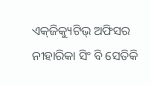ଏକ୍‌ଜିକ୍ୟୁଟିଭ୍‌ ଅଫିସର ନୀହାରିକା ସିଂ ବି ସେତିକି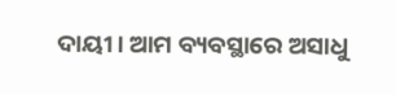ଦାୟୀ। ଆମ ବ୍ୟବସ୍ଥାରେ ଅସାଧୁ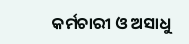କର୍ମଚାରୀ ଓ ଅସାଧୁ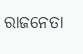ରାଜନେତା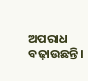ଅପରାଧ ବଢ଼ାଉଛନ୍ତି।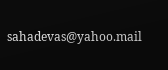sahadevas@yahoo.mail